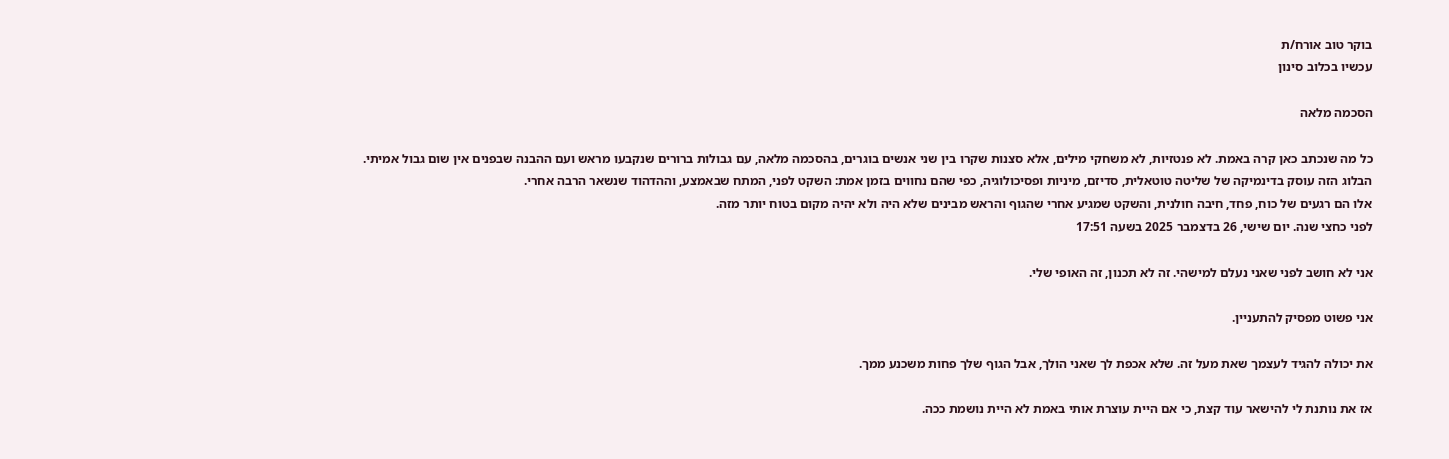בוקר טוב אורח/ת
עכשיו בכלוב סינון

הסכמה מלאה

כל מה שנכתב כאן קרה באמת. לא פנטזיות, לא משחקי מילים, אלא סצנות שקרו בין שני אנשים בוגרים, בהסכמה מלאה, עם גבולות ברורים שנקבעו מראש ועם ההבנה שבפנים אין שום גבול אמיתי.
הבלוג הזה עוסק בדינמיקה של שליטה טוטאלית, סדיזם, מיניות ופסיכולוגיה, כפי שהם נחווים בזמן אמת: השקט לפני, המתח שבאמצע, וההדהוד שנשאר הרבה אחרי.
אלו הם רגעים של כוח, פחד, חיבה חולנית, והשקט שמגיע אחרי שהגוף והראש מבינים שלא היה ולא יהיה מקום בטוח יותר מזה.
לפני כחצי שנה. יום שישי, 26 בדצמבר 2025 בשעה 17:51

אני לא חושב לפני שאני נעלם למישהי. זה לא תכנון, זה האופי שלי.

אני פשוט מפסיק להתעניין.

את יכולה להגיד לעצמך שאת מעל זה. שלא אכפת לך שאני הולך, אבל הגוף שלך פחות משכנע ממך.

אז את נותנת לי להישאר עוד קצת, כי אם היית עוצרת אותי באמת לא היית נושמת ככה.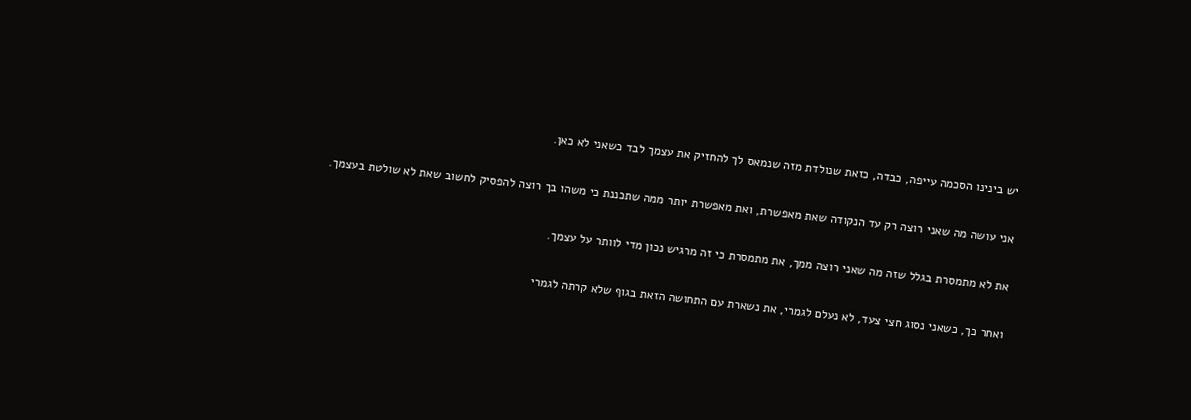יש בינינו הסכמה עייפה, כבדה, כזאת שנולדת מזה שנמאס לך להחזיק את עצמך לבד כשאני לא כאן.

אני עושה מה שאני רוצה רק עד הנקודה שאת מאפשרת, ואת מאפשרת יותר ממה שתכננת כי משהו בך רוצה להפסיק לחשוב שאת לא שולטת בעצמך.

את לא מתמסרת בגלל שזה מה שאני רוצה ממך, את מתמסרת כי זה מרגיש נכון מדי לוותר על עצמך.

ואחר כך, כשאני נסוג חצי צעד, לא נעלם לגמרי, את נשארת עם התחושה הזאת בגוף שלא קרתה לגמרי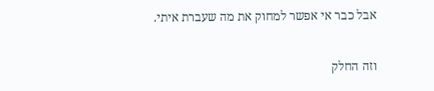אבל כבר אי אפשר למחוק את מה שעברת איתי.

וזה החלק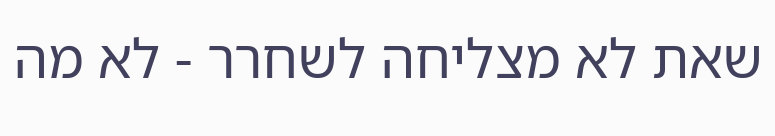שאת לא מצליחה לשחרר - לא מה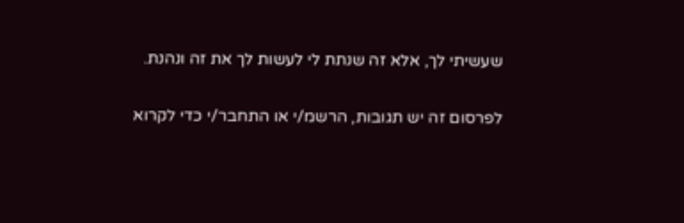שעשיתי לך, אלא זה שנתת לי לעשות לך את זה ונהנת.

לפרסום זה יש תגובות, הרשמ/י או התחבר/י כדי לקרוא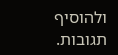ולהוסיף תגובות.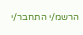הרשמ/י התחבר/י